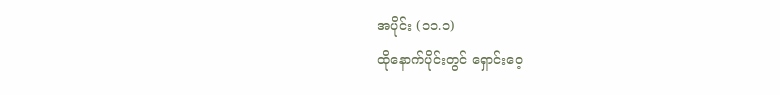အပိုင်း (၁၁.၁)
ထိုနောက်ပိုင်းတွင် ရှောင်းဝေ့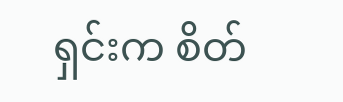ရှင်းက စိတ်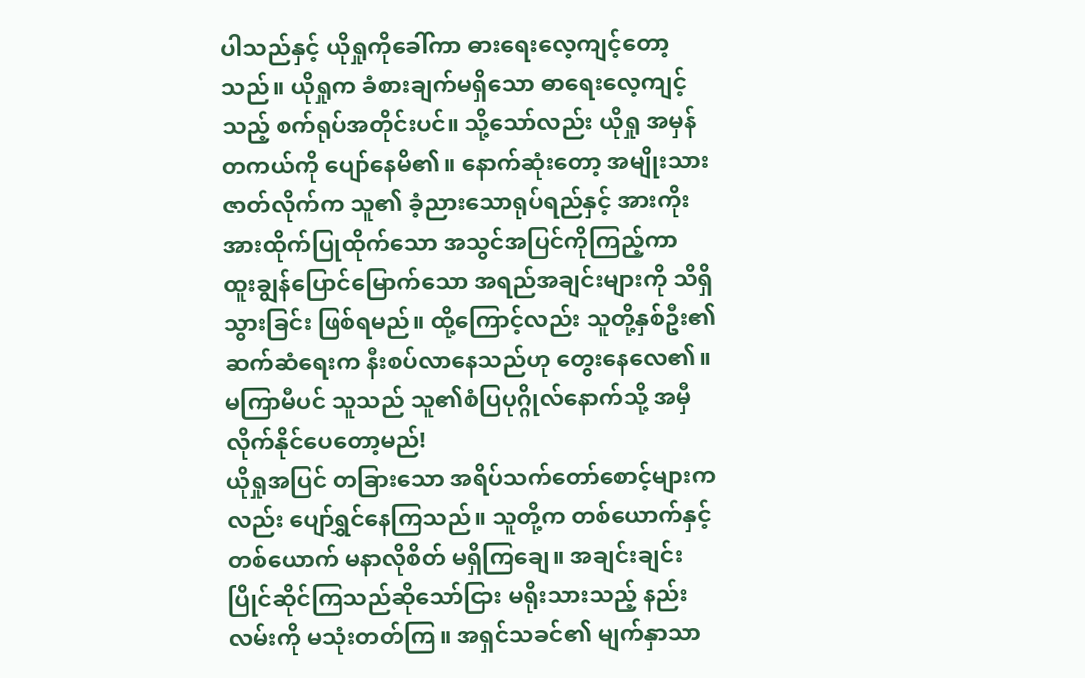ပါသည်နှင့် ယိုရှုကိုခေါ်ကာ ဓားရေးလေ့ကျင့်တော့သည်။ ယိုရှုက ခံစားချက်မရှိသော ဓာရေးလေ့ကျင့်သည့် စက်ရုပ်အတိုင်းပင်။ သို့သော်လည်း ယိုရှု အမှန်တကယ်ကို ပျော်နေမိ၏။ နောက်ဆုံးတော့ အမျိုးသားဇာတ်လိုက်က သူ၏ ခံ့ညားသောရုပ်ရည်နှင့် အားကိုးအားထိုက်ပြုထိုက်သော အသွင်အပြင်ကိုကြည့်ကာ ထူးချွန်ပြောင်မြောက်သော အရည်အချင်းများကို သိရှိသွားခြင်း ဖြစ်ရမည်။ ထို့ကြောင့်လည်း သူတို့နှစ်ဦး၏ ဆက်ဆံရေးက နီးစပ်လာနေသည်ဟု တွေးနေလေ၏။
မကြာမီပင် သူသည် သူ၏စံပြပုဂ္ဂိုလ်နောက်သို့ အမှီလိုက်နိုင်ပေတော့မည်!
ယိုရှုအပြင် တခြားသော အရိပ်သက်တော်စောင့်များကလည်း ပျော်ရွှင်နေကြသည်။ သူတို့က တစ်ယောက်နှင့် တစ်ယောက် မနာလိုစိတ် မရှိကြချေ။ အချင်းချင်း ပြိုင်ဆိုင်ကြသည်ဆိုသော်ငြား မရိုးသားသည့် နည်းလမ်းကို မသုံးတတ်ကြ။ အရှင်သခင်၏ မျက်နှာသာ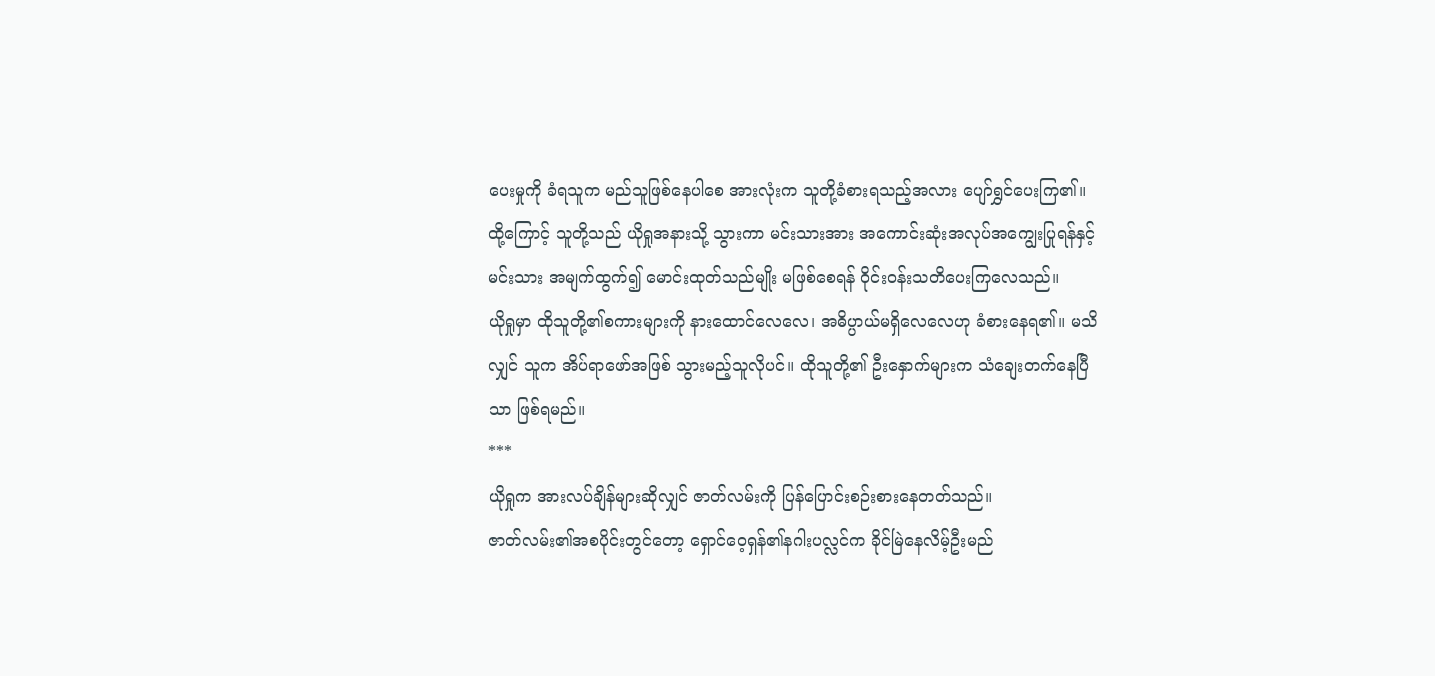ပေးမှုကို ခံရသူက မည်သူဖြစ်နေပါစေ အားလုံးက သူတို့ခံစားရသည့်အလား ပျော်ရွှင်ပေးကြ၏။ ထို့ကြောင့် သူတို့သည် ယိုရှုအနားသို့ သွားကာ မင်းသားအား အကောင်းဆုံးအလုပ်အကျွေးပြုရန်နှင့် မင်းသား အမျက်ထွက်၍ မောင်းထုတ်သည်မျိုး မဖြစ်စေရန် ဝိုင်းဝန်းသတိပေးကြလေသည်။
ယိုရှုမှာ ထိုသူတို့၏စကားများကို နားထောင်လေလေ၊ အဓိပ္ပာယ်မရှိလေလေဟု ခံစားနေရ၏။ မသိလျှင် သူက အိပ်ရာဖော်အဖြစ် သွားမည့်သူလိုပင်။ ထိုသူတို့၏ ဦးနှောက်များက သံချေးတက်နေပြီသာ ဖြစ်ရမည်။
***
ယိုရှုက အားလပ်ချိန်များဆိုလျှင် ဇာတ်လမ်းကို ပြန်ပြောင်းစဉ်းစားနေတတ်သည်။
ဇာတ်လမ်း၏အစပိုင်းတွင်တော့ ရှောင်ဝေ့ရှန်၏နဂါးပလ္လင်က ခိုင်မြဲနေလိမ့်ဦးမည်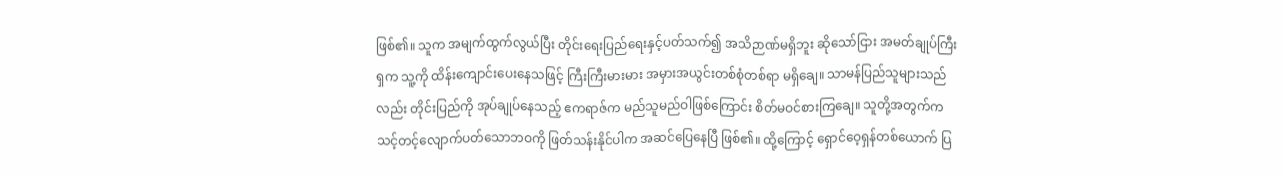ဖြစ်၏။ သူက အမျက်ထွက်လွယ်ပြီး တိုင်းရေးပြည်ရေးနှင့်ပတ်သက်၍ အသိဉာဏ်မရှိဘူး ဆိုသော်ငြား အမတ်ချုပ်ကြီးရှက သူ့ကို ထိန်းကျောင်းပေးနေသဖြင့် ကြီးကြီးမားမား အမှားအယွင်းတစ်စုံတစ်ရာ မရှိချေ။ သာမန်ပြည်သူများသည်လည်း တိုင်းပြည်ကို အုပ်ချုပ်နေသည့် ဧကရာဇ်က မည်သူမည်ဝါဖြစ်ကြောင်း စိတ်မဝင်စားကြချေ။ သူတို့အတွက်က သင့်တင့်လျောက်ပတ်သောဘဝကို ဖြတ်သန်းနိုင်ပါက အဆင်ပြေနေပြီ ဖြစ်၏။ ထို့ကြောင့် ရှောင်ဝေ့ရှန်တစ်ယောက် ပြ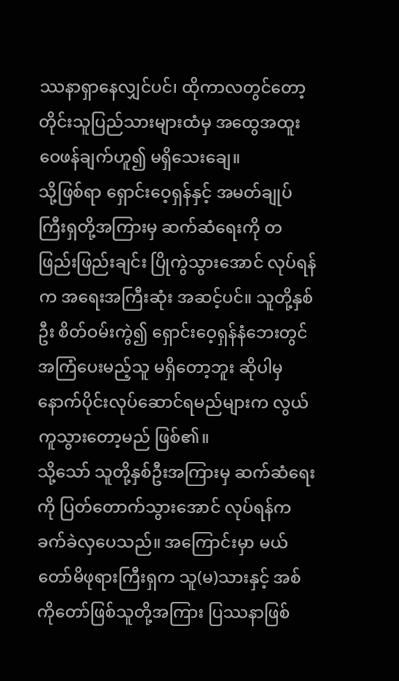ဿနာရှာနေလျှင်ပင်၊ ထိုကာလတွင်တော့ တိုင်းသူပြည်သားများထံမှ အထွေအထူး ဝေဖန်ချက်ဟူ၍ မရှိသေးချေ။
သို့ဖြစ်ရာ ရှောင်းဝေ့ရှန်နှင့် အမတ်ချုပ်ကြီးရှတို့အကြားမှ ဆက်ဆံရေးကို တဖြည်းဖြည်းချင်း ပြိုကွဲသွားအောင် လုပ်ရန်က အရေးအကြီးဆုံး အဆင့်ပင်။ သူတို့နှစ်ဦး စိတ်ဝမ်းကွဲ၍ ရှောင်းဝေ့ရှန်နံဘေးတွင် အကြံပေးမည့်သူ မရှိတော့ဘူး ဆိုပါမှ နောက်ပိုင်းလုပ်ဆောင်ရမည်များက လွယ်ကူသွားတော့မည် ဖြစ်၏။
သို့သော် သူတို့နှစ်ဦးအကြားမှ ဆက်ဆံရေးကို ပြတ်တောက်သွားအောင် လုပ်ရန်က ခက်ခဲလှပေသည်။ အကြောင်းမှာ မယ်တော်မိဖုရားကြီးရှက သူ(မ)သားနှင့် အစ်ကိုတော်ဖြစ်သူတို့အကြား ပြဿနာဖြစ်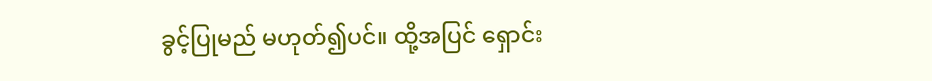ခွင့်ပြုမည် မဟုတ်၍ပင်။ ထို့အပြင် ရှောင်း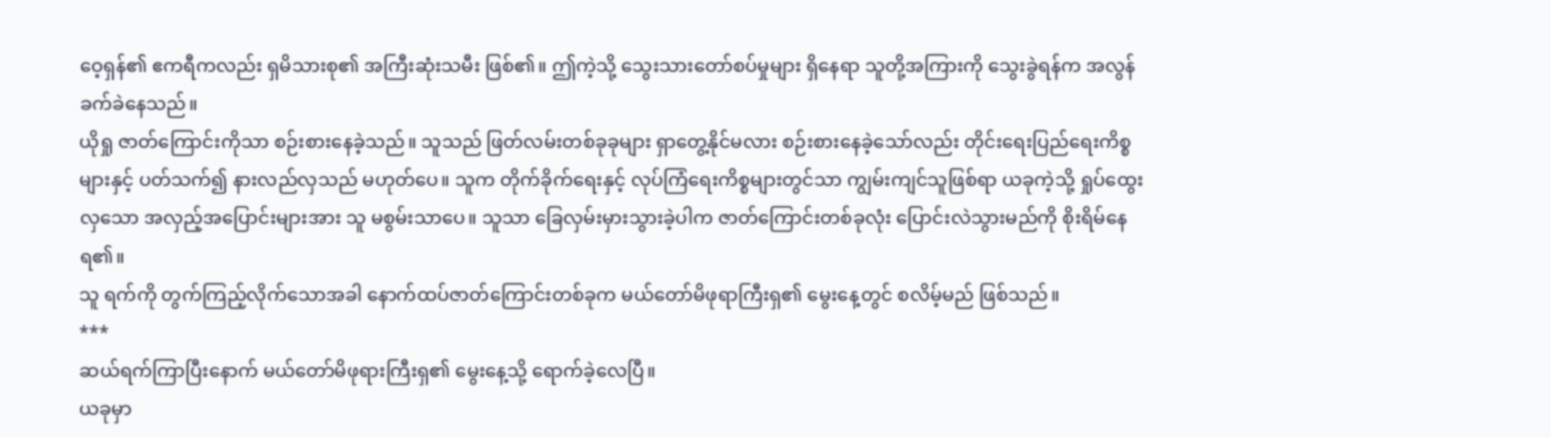ဝေ့ရှန်၏ ဧကရီကလည်း ရှမိသားစု၏ အကြီးဆုံးသမီး ဖြစ်၏။ ဤကဲ့သို့ သွေးသားတော်စပ်မှုများ ရှိနေရာ သူတို့အကြားကို သွေးခွဲရန်က အလွန် ခက်ခဲနေသည်။
ယိုရှု ဇာတ်ကြောင်းကိုသာ စဉ်းစားနေခဲ့သည်။ သူသည် ဖြတ်လမ်းတစ်ခုခုများ ရှာတွေ့နိုင်မလား စဉ်းစားနေခဲ့သော်လည်း တိုင်းရေးပြည်ရေးကိစ္စများနှင့် ပတ်သက်၍ နားလည်လှသည် မဟုတ်ပေ။ သူက တိုက်ခိုက်ရေးနှင့် လုပ်ကြံရေးကိစ္စများတွင်သာ ကျွမ်းကျင်သူဖြစ်ရာ ယခုကဲ့သို့ ရှုပ်ထွေးလှသော အလှည့်အပြောင်းများအား သူ မစွမ်းသာပေ။ သူသာ ခြေလှမ်းမှားသွားခဲ့ပါက ဇာတ်ကြောင်းတစ်ခုလုံး ပြောင်းလဲသွားမည်ကို စိုးရိမ်နေရ၏။
သူ ရက်ကို တွက်ကြည့်လိုက်သောအခါ နောက်ထပ်ဇာတ်ကြောင်းတစ်ခုက မယ်တော်မိဖုရာကြီးရှ၏ မွေးနေ့တွင် စလိမ့်မည် ဖြစ်သည်။
***
ဆယ်ရက်ကြာပြီးနောက် မယ်တော်မိဖုရားကြီးရှ၏ မွေးနေ့သို့ ရောက်ခဲ့လေပြီ။
ယခုမှာ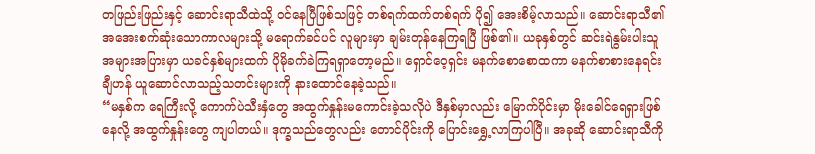တဖြည်းဖြည်းနှင့် ဆောင်းရာသီထဲသို့ ဝင်နေပြီဖြစ်သဖြင့် တစ်ရက်ထက်တစ်ရက် ပို၍ အေးစိမ့်လာသည်။ ဆောင်းရာသီ၏ အအေးစက်ဆုံးသောကာလများသို့ မရောက်ခင်ပင် လူများမှာ ချမ်းတုန်နေကြရပြီ ဖြစ်၏။ ယခုနှစ်တွင် ဆင်းရဲနွမ်းပါးသူအများအပြားမှာ ယခင်နှစ်များထက် ပိုမိုခက်ခဲကြရရှာတော့မည်။ ရှောင်ဝေ့ရှင်း မနက်စောစောထကာ မနက်စာစားနေရင်း ချီဟန် ယူဆောင်လာသည့်သတင်းများကို နားထောင်နေခဲ့သည်။
“မနှစ်က ရေကြီးလို့ ကောက်ပဲသီးနှံတွေ အထွက်နှုန်းမကောင်းခဲ့သလိုပဲ ဒီနှစ်မှာလည်း မြောက်ပိုင်းမှာ မိုးခေါင်ရေရှားဖြစ်နေလို့ အထွက်နှုန်းတွေ ကျပါတယ်။ ဒုက္ခသည်တွေလည်း တောင်ပိုင်းကို ပြောင်းရွှေ့လာကြပါပြီ။ အခုဆို ဆောင်းရာသီကို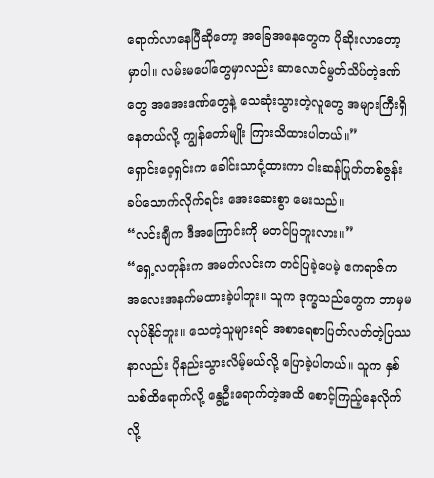ရောက်လာနေပြီဆိုတော့ အခြေအနေတွေက ပိုဆိုးလာတော့မှာပါ။ လမ်းမပေါ်တွေမှာလည်း ဆာလောင်မွတ်သိပ်တဲ့ဒဏ်တွေ အအေးဒဏ်တွေနဲ့ သေဆုံးသွားတဲ့လူတွေ အများကြီးရှိနေတယ်လို့ ကျွန်တော်မျိုး ကြားသိထားပါတယ်။”
ရှောင်းဝေ့ရှင်းက ခေါင်းသာငုံ့ထားကာ ငါးဆန်ပြုတ်တစ်ဇွန်း ခပ်သောက်လိုက်ရင်း အေးဆေးစွာ မေးသည်။
“လင်းချီက ဒီအကြောင်းကို မတင်ပြဘူးလား။”
“ရှေ့လတုန်းက အမတ်လင်းက တင်ပြခဲ့ပေမဲ့ ဧကရာဇ်က အလေးအနက်မထားခဲ့ပါဘူး။ သူက ဒုက္ခသည်တွေက ဘာမှမလုပ်နိုင်ဘူး။ သေတဲ့သူများရင် အစာရေစာပြတ်လတ်တဲ့ပြဿနာလည်း ပိုနည်းသွားလိမ့်မယ်လို့ ပြောခဲ့ပါတယ်။ သူက နှစ်သစ်ထိရောက်လို့ နွေဦးရောက်တဲ့အထိ စောင့်ကြည့်နေလိုက်လို့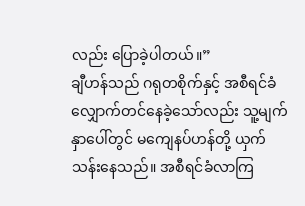လည်း ပြောခဲ့ပါတယ်။”
ချီဟန်သည် ဂရုတစိုက်နှင့် အစီရင်ခံလျှောက်တင်နေခဲ့သော်လည်း သူ့မျက်နှာပေါ်တွင် မကျေနပ်ဟန်တို့ ယှက်သန်းနေသည်။ အစီရင်ခံလာကြ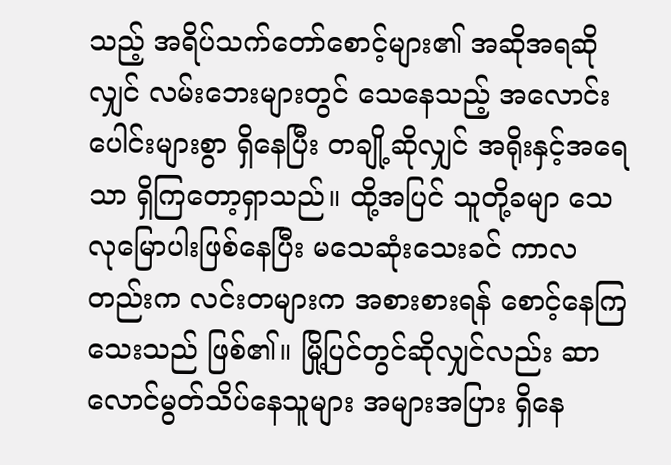သည့် အရိပ်သက်တော်စောင့်များ၏ အဆိုအရဆိုလျှင် လမ်းဘေးများတွင် သေနေသည့် အလောင်းပေါင်းများစွာ ရှိနေပြီး တချို့ဆိုလျှင် အရိုးနှင့်အရေသာ ရှိကြတော့ရှာသည်။ ထို့အပြင် သူတို့ခမျာ သေလုမြောပါးဖြစ်နေပြီး မသေဆုံးသေးခင် ကာလတည်းက လင်းတများက အစားစားရန် စောင့်နေကြသေးသည် ဖြစ်၏။ မြို့ပြင်တွင်ဆိုလျှင်လည်း ဆာလောင်မွတ်သိပ်နေသူများ အများအပြား ရှိနေ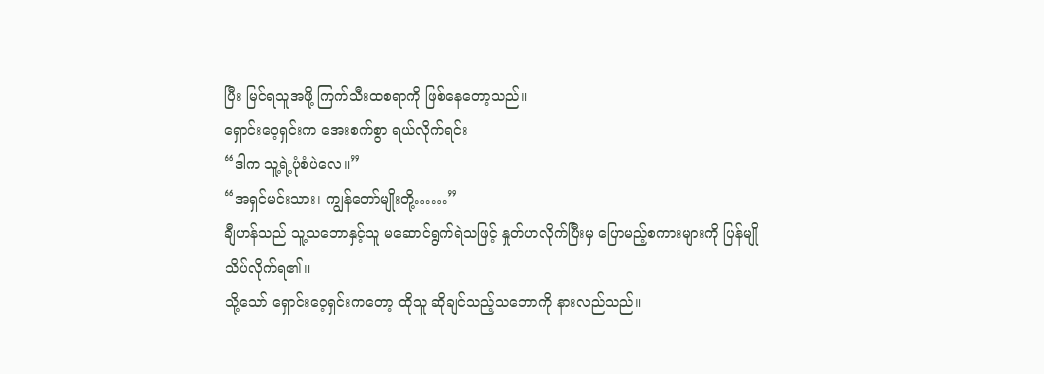ပြီး မြင်ရသူအဖို့ ကြက်သီးထစရာကို ဖြစ်နေတော့သည်။
ရှောင်းဝေ့ရှင်းက အေးစက်စွာ ရယ်လိုက်ရင်း
“ဒါက သူ့ရဲ့ပုံစံပဲလေ။”
“အရှင်မင်းသား၊ ကျွန်တော်မျိုးတို့……”
ချီဟန်သည် သူ့သဘောနှင့်သူ မဆောင်ရွက်ရဲသဖြင့် နှုတ်ဟလိုက်ပြီးမှ ပြောမည့်စကားများကို ပြန်မျိုသိပ်လိုက်ရ၏။
သို့သော် ရှောင်းဝေ့ရှင်းကတော့ ထိုသူ ဆိုချင်သည့်သဘောကို နားလည်သည်။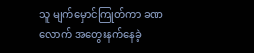သူ မျက်မှောင်ကြုတ်ကာ ခဏလောက် အတွေးနက်နေခဲ့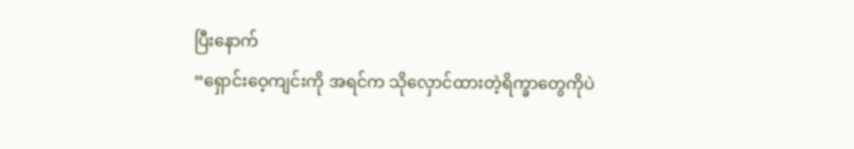ပြီးနောက်
“ရှောင်းဝေ့ကျင်းကို အရင်က သိုလှောင်ထားတဲ့ရိက္ခာတွေကိုပဲ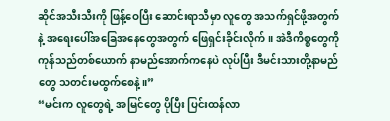ဆိုင်အသီးသီးကို ဖြန့်ဝေပြီး ဆောင်းရာသီမှာ လူတွေ အသက်ရှင်ဖို့အတွက်နဲ့ အရေးပေါ်အခြေအနေတွေအတွက် ဖြေရှင်းခိုင်းလိုက်။ အဲဒီကိစ္စတွေကို ကုန်သည်တစ်ယောက် နာမည်အောက်ကနေပဲ လုပ်ပြီး ဒီမင်းသားတို့နာမည်တွေ သတင်းမထွက်စေနဲ့။”
“မင်းက လူတွေရဲ့ အမြင်တွေ ပိုပြီး ပြင်းထန်လာ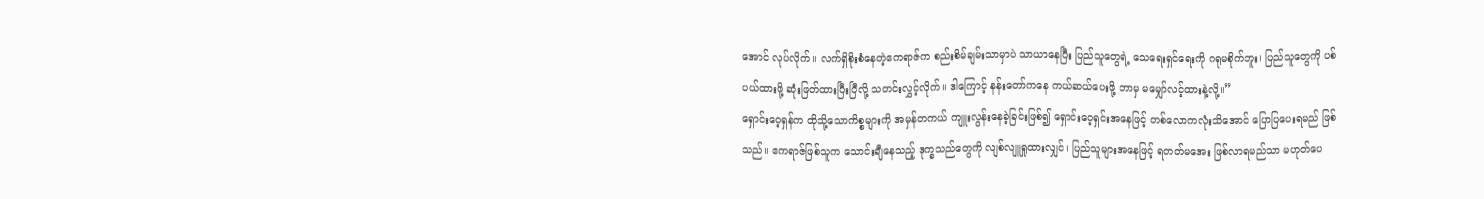အောင် လုပ်လိုက်။ လက်ရှိစိုးစံနေတဲ့ဧကရာဇ်က စည်းစိမ်ချမ်းသာမှာပဲ သာယာနေပြီး ပြည်သူတွေရဲ့ သေရေးရှင်ရေးကို ဂရုမစိုက်ဘူး၊ ပြည်သူတွေကို ပစ်ပယ်ထားဖို့ ဆုံးဖြတ်ထားပြီးပြီလို့ သတင်းလွှင့်လိုက်။ ဒါကြောင့် နန်းတော်ကနေ ကယ်ဆယ်ပေးဖို့ ဘာမှ မမျှော်လင့်ထားနဲ့လို့။”
ရှောင်းဝေ့ရှန်က ထိုသို့သောကိစ္စများကို အမှန်တကယ် ကျူးလွန်းနေခဲ့ခြင်းဖြစ်၍ ရှောင်းဝေ့ရှင်းအနေဖြင့် တစ်လောကလုံးသိအောင် ပြောပြပေးရမည် ဖြစ်သည်။ ဧကရာဇ်ဖြစ်သူက သောင်းချီနေသည့် ဒုက္ခသည်တွေကို လျစ်လျူရှုထားလျှင်၊ ပြည်သူများအနေဖြင့် ရတတ်မအေး ဖြစ်လာရမည်သာ မဟုတ်ပေ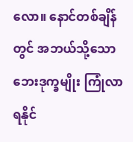လော။ နောင်တစ်ချိန်တွင် အဘယ်သို့သော ဘေးဒုက္ခမျိုး ကြုံလာရနိုင်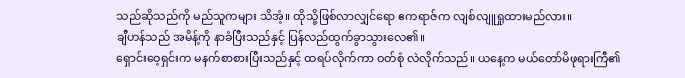သည်ဆိုသည်ကို မည်သူကများ သိအံ့။ ထိုသို့ဖြစ်လာလျှင်ရော ဧကရာဇ်က လျစ်လျူရှုထားမည်လား။
ချီဟန်သည် အမိန့်ကို နာခံပြီးသည်နှင့် ပြန်လည်ထွက်ခွာသွားလေ၏။
ရှောင်းဝေ့ရှင်းက မနက်စာစားပြီးသည်နှင့် ထရပ်လိုက်ကာ ဝတ်စုံ လဲလိုက်သည်။ ယနေ့က မယ်တော်မိဖုရားကြီ၏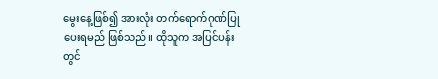မွေးနေ့ဖြစ်၍ အားလုံး တက်ရောက်ဂုဏ်ပြုပေးရမည် ဖြစ်သည်။ ထိုသူက အပြင်ပန်းတွင်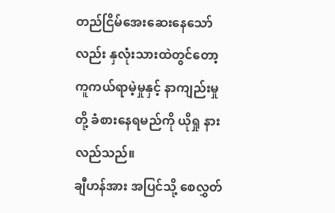တည်ငြိမ်အေးဆေးနေသော်လည်း နှလုံးသားထဲတွင်တော့ ကူကယ်ရာမဲ့မှုနှင့် နာကျည်းမှုတို့ ခံစားနေရမည်ကို ယိုရှု နားလည်သည်။
ချီဟန်အား အပြင်သို့ စေလွှတ်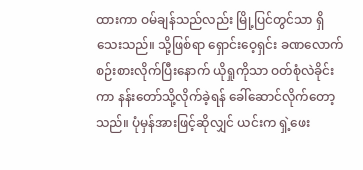ထားကာ ဝမ်ချန်သည်လည်း မြို့ပြင်တွင်သာ ရှိသေးသည်။ သို့ဖြစ်ရာ ရှောင်းဝေ့ရှင်း ခဏလောက် စဉ်းစားလိုက်ပြီးနောက် ယိုရှုကိုသာ ဝတ်စုံလဲခိုင်းကာ နန်းတော်သို့လိုက်ခဲ့ရန် ခေါ်ဆောင်လိုက်တော့သည်။ ပုံမှန်အားဖြင့်ဆိုလျှင် ယင်းက ရှဲ့ဖေး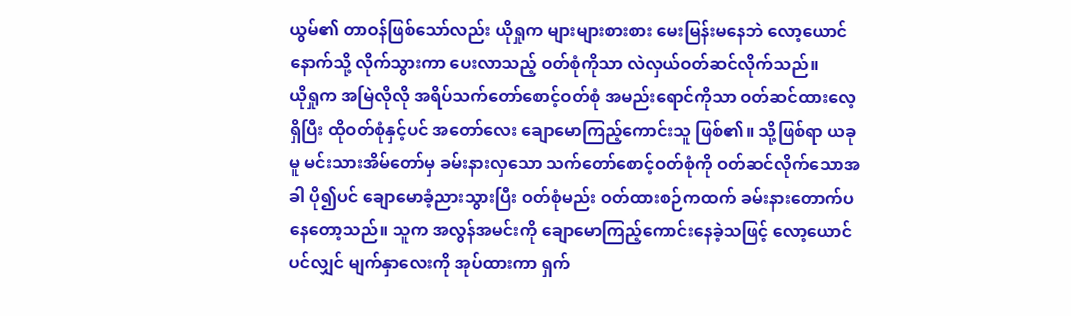ယွမ်၏ တာဝန်ဖြစ်သော်လည်း ယိုရှုက များများစားစား မေးမြန်းမနေဘဲ လော့ယောင်နောက်သို့ လိုက်သွားကာ ပေးလာသည့် ဝတ်စုံကိုသာ လဲလှယ်ဝတ်ဆင်လိုက်သည်။
ယိုရှုက အမြဲလိုလို အရိပ်သက်တော်စောင့်ဝတ်စုံ အမည်းရောင်ကိုသာ ဝတ်ဆင်ထားလေ့ရှိပြီး ထိုဝတ်စုံနှင့်ပင် အတော်လေး ချောမောကြည့်ကောင်းသူ ဖြစ်၏။ သို့ဖြစ်ရာ ယခုမူ မင်းသားအိမ်တော်မှ ခမ်းနားလှသော သက်တော်စောင့်ဝတ်စုံကို ဝတ်ဆင်လိုက်သောအခါ ပို၍ပင် ချောမောခံ့ညားသွားပြီး ဝတ်စုံမည်း ဝတ်ထားစဉ်ကထက် ခမ်းနားတောက်ပနေတော့သည်။ သူက အလွန်အမင်းကို ချောမောကြည့်ကောင်းနေခဲ့သဖြင့် လော့ယောင်ပင်လျှင် မျက်နှာလေးကို အုပ်ထားကာ ရှက်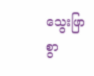သွေးဖြာစွာ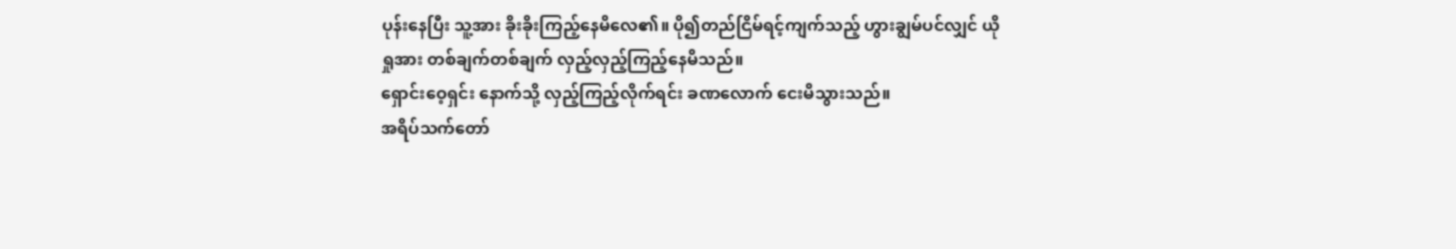ပုန်းနေပြီး သူ့အား ခိုးခိုးကြည့်နေမိလေ၏။ ပို၍တည်ငြိမ်ရင့်ကျက်သည့် ဟွားချွမ်ပင်လျှင် ယိုရှုအား တစ်ချက်တစ်ချက် လှည့်လှည့်ကြည့်နေမိသည်။
ရှောင်းဝေ့ရှင်း နောက်သို့ လှည့်ကြည့်လိုက်ရင်း ခဏလောက် ငေးမိသွားသည်။
အရိပ်သက်တော်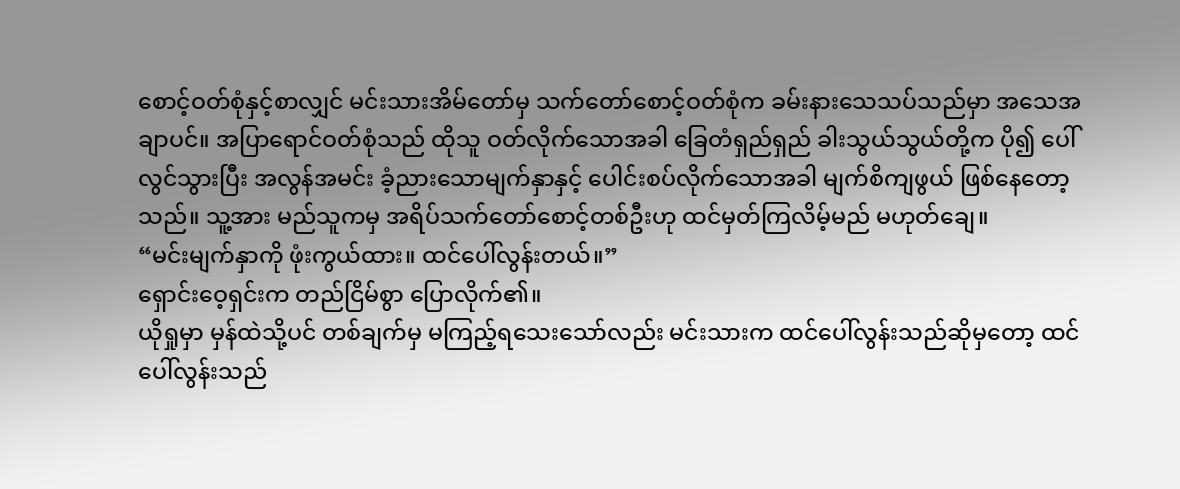စောင့်ဝတ်စုံနှင့်စာလျှင် မင်းသားအိမ်တော်မှ သက်တော်စောင့်ဝတ်စုံက ခမ်းနားသေသပ်သည်မှာ အသေအချာပင်။ အပြာရောင်ဝတ်စုံသည် ထိုသူ ဝတ်လိုက်သောအခါ ခြေတံရှည်ရှည် ခါးသွယ်သွယ်တို့က ပို၍ ပေါ်လွင်သွားပြီး အလွန်အမင်း ခံ့ညားသောမျက်နှာနှင့် ပေါင်းစပ်လိုက်သောအခါ မျက်စိကျဖွယ် ဖြစ်နေတော့သည်။ သူ့အား မည်သူကမှ အရိပ်သက်တော်စောင့်တစ်ဦးဟု ထင်မှတ်ကြလိမ့်မည် မဟုတ်ချေ။
“မင်းမျက်နှာကို ဖုံးကွယ်ထား။ ထင်ပေါ်လွန်းတယ်။”
ရှောင်းဝေ့ရှင်းက တည်ငြိမ်စွာ ပြောလိုက်၏။
ယိုရှုမှာ မှန်ထဲသို့ပင် တစ်ချက်မှ မကြည့်ရသေးသော်လည်း မင်းသားက ထင်ပေါ်လွန်းသည်ဆိုမှတော့ ထင်ပေါ်လွန်းသည်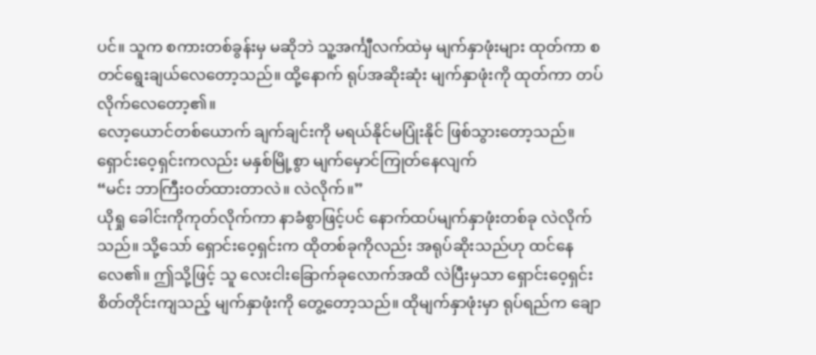ပင်။ သူက စကားတစ်ခွန်းမှ မဆိုဘဲ သူ့အင်္ကျီလက်ထဲမှ မျက်နှာဖုံးများ ထုတ်ကာ စတင်ရွေးချယ်လေတော့သည်။ ထို့နောက် ရုပ်အဆိုးဆုံး မျက်နှာဖုံးကို ထုတ်ကာ တပ်လိုက်လေတော့၏။
လော့ယောင်တစ်ယောက် ချက်ချင်းကို မရယ်နိုင်မပြုံးနိုင် ဖြစ်သွားတော့သည်။
ရှောင်းဝေ့ရှင်းကလည်း မနှစ်မြို့စွာ မျက်မှောင်ကြုတ်နေလျက်
“မင်း ဘာကြီးဝတ်ထားတာလဲ။ လဲလိုက်။”
ယိုရှု ခေါင်းကိုကုတ်လိုက်ကာ နာခံစွာဖြင့်ပင် နောက်ထပ်မျက်နှာဖုံးတစ်ခု လဲလိုက်သည်။ သို့သော် ရှောင်းဝေ့ရှင်းက ထိုတစ်ခုကိုလည်း အရုပ်ဆိုးသည်ဟု ထင်နေလေ၏။ ဤသို့ဖြင့် သူ လေးငါးခြောက်ခုလောက်အထိ လဲပြီးမှသာ ရှောင်းဝေ့ရှင်း စိတ်တိုင်းကျသည့် မျက်နှာဖုံးကို တွေ့တော့သည်။ ထိုမျက်နှာဖုံးမှာ ရုပ်ရည်က ချော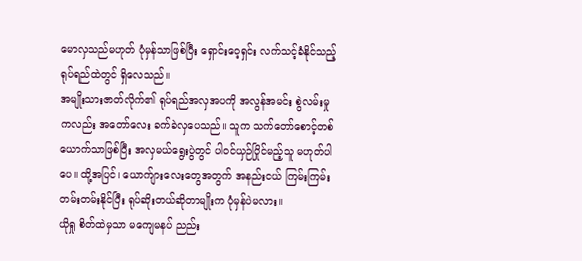မောလှသည်မဟုတ် ပုံမှန်သာဖြစ်ပြီး ရှောင်းဝေ့ရှင်း လက်သင့်ခံနိုင်သည့် ရုပ်ရည်ထဲတွင် ရှိလေသည်။
အမျိုးသားဇာတ်လိုက်၏ ရုပ်ရည်အလှအပကို အလွန်အမင်း စွဲလမ်းမှုကလည်း အတော်လေး ခက်ခဲလှပေသည်။ သူက သက်တော်စောင့်တစ်ယောက်သာဖြစ်ပြီး အလှမယ်ရွေးပွဲတွင် ပါဝင်ယှဉ်ပြိုင်မည့်သူ မဟုတ်ပါပေ။ ထို့အပြင်၊ ယောက်ျားလေးတွေအတွက် အနည်းငယ် ကြမ်းကြမ်းတမ်းတမ်းနိုင်ပြီး ရုပ်ဆိုးတယ်ဆိုတာမျိုးက ပုံမှန်ပဲမလား။
ယိုရှု စိတ်ထဲမှသာ မကျေမနပ် ညည်း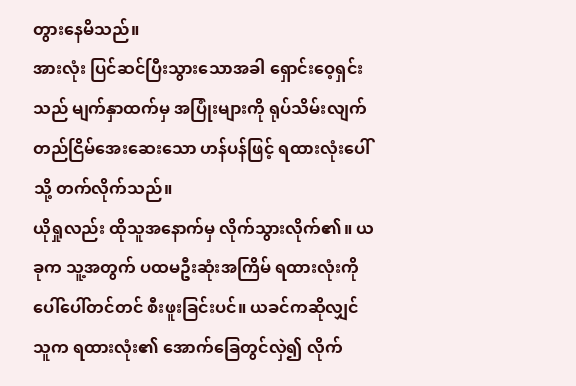တွားနေမိသည်။
အားလုံး ပြင်ဆင်ပြီးသွားသောအခါ ရှောင်းဝေ့ရှင်းသည် မျက်နှာထက်မှ အပြုံးများကို ရုပ်သိမ်းလျက် တည်ငြိမ်အေးဆေးသော ဟန်ပန်ဖြင့် ရထားလုံးပေါ်သို့ တက်လိုက်သည်။
ယိုရှုလည်း ထိုသူအနောက်မှ လိုက်သွားလိုက်၏။ ယခုက သူ့အတွက် ပထမဦးဆုံးအကြိမ် ရထားလုံးကို ပေါ်ပေါ်တင်တင် စီးဖူးခြင်းပင်။ ယခင်ကဆိုလျှင် သူက ရထားလုံး၏ အောက်ခြေတွင်လှဲ၍ လိုက်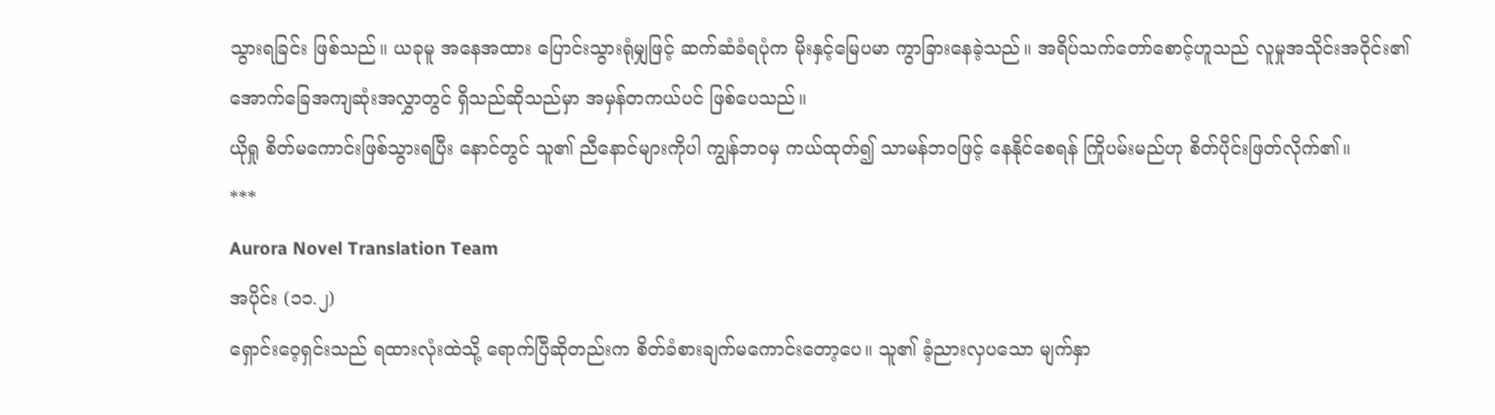သွားရခြင်း ဖြစ်သည်။ ယခုမူ အနေအထား ပြောင်းသွားရုံမျှဖြင့် ဆက်ဆံခံရပုံက မိုးနှင့်မြေပမာ ကွာခြားနေခဲ့သည်။ အရိပ်သက်တော်စောင့်ဟူသည် လူမှုအသိုင်းအဝိုင်း၏ အောက်ခြေအကျဆုံးအလွှာတွင် ရှိသည်ဆိုသည်မှာ အမှန်တကယ်ပင် ဖြစ်ပေသည်။
ယိုရှု စိတ်မကောင်းဖြစ်သွားရပြီး နောင်တွင် သူ၏ ညီနောင်များကိုပါ ကျွန်ဘဝမှ ကယ်ထုတ်၍ သာမန်ဘဝဖြင့် နေနိုင်စေရန် ကြိုပမ်းမည်ဟု စိတ်ပိုင်းဖြတ်လိုက်၏။
***
Aurora Novel Translation Team
အပိုင်း (၁၁.၂)
ရှောင်းဝေ့ရှင်းသည် ရထားလုံးထဲသို့ ရောက်ပြီဆိုတည်းက စိတ်ခံစားချက်မကောင်းတော့ပေ။ သူ၏ ခံ့ညားလှပသော မျက်နှာ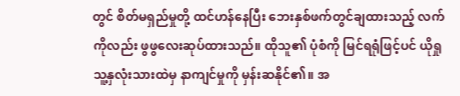တွင် စိတ်မရှည်မှုတို့ ထင်ဟန်နေပြီး ဘေးနှစ်ဖက်တွင်ချထားသည့် လက်ကိုလည်း ဖွဖွလေးဆုပ်ထားသည်။ ထိုသူ၏ ပုံစံကို မြင်ရရုံဖြင့်ပင် ယိုရှု သူ့နှလုံးသားထဲမှ နာကျင်မှုကို မှန်းဆနိုင်၏။ အ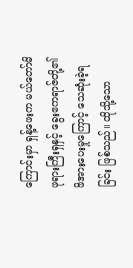ကြောင်းမှာ ရှန့်ဖေးက မယ်တော်မိဖုရားကြီးရှနှင့် ခွေးဧကရာဇ်တို့၏ ဖိအားပေးမှုကြောင့် သေဆုံးခဲ့ရခြင်း ဖြစ်သည်။ ထိုသို့သော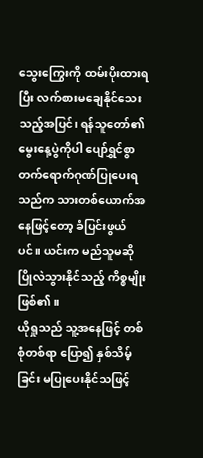သွေးကြွေးကို ထမ်းပိုးထားရပြီး လက်စားမချေနိုင်သေးသည့်အပြင်၊ ရန်သူတော်၏ မွေးနေ့ပွဲကိုပါ ပျော်ရွှင်စွာ တက်ရောက်ဂုဏ်ပြုပေးရသည်က သားတစ်ယောက်အနေဖြင့်တော့ ခံပြင်းဖွယ်ပင်။ ယင်းက မည်သူမဆို ပြိုလဲသွားနိုင်သည့် ကိစ္စမျိုး ဖြစ်၏။
ယိုရှုသည် သူ့အနေဖြင့် တစ်စုံတစ်ရာ ပြော၍ နှစ်သိမ့်ခြင်း မပြုပေးနိုင်သဖြင့်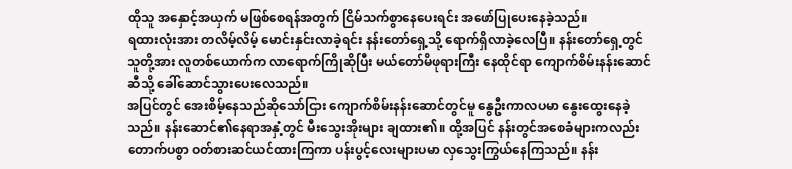ထိုသူ အနှောင့်အယှက် မဖြစ်စေရန်အတွက် ငြိမ်သက်စွာနေပေးရင်း အဖော်ပြုပေးနေခဲ့သည်။
ရထားလုံးအား တလိမ့်လိမ့် မောင်းနှင်းလာခဲ့ရင်း နန်းတော်ရှေ့သို့ ရောက်ရှိလာခဲ့လေပြီ။ နန်းတော်ရှေ့တွင် သူတို့အား လူတစ်ယောက်က လာရောက်ကြိုဆိုပြီး မယ်တော်မိဖုရားကြီး နေထိုင်ရာ ကျောက်စိမ်းနန်းဆောင်ဆီသို့ ခေါ်ဆောင်သွားပေးလေသည်။
အပြင်တွင် အေးစိမ့်နေသည်ဆိုသော်ငြား ကျောက်စိမ်းနန်းဆောင်တွင်မူ နွေဦးကာလပမာ နွေးထွေးနေခဲ့သည်။ နန်းဆောင်၏နေရာအနှံ့တွင် မီးသွေးအိုးများ ချထား၏။ ထို့အပြင် နန်းတွင်အစေခံများကလည်း တောက်ပစွာ ဝတ်စားဆင်ယင်ထားကြကာ ပန်းပွင့်လေးများပမာ လှသွေးကြွယ်နေကြသည်။ နန်း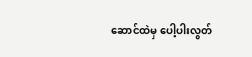ဆောင်ထဲမှ ပေါ့ပါးလွတ်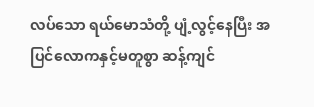လပ်သော ရယ်မောသံတို့ ပျံ့လွင့်နေပြီး အပြင်လောကနှင့်မတူစွာ ဆန့်ကျင်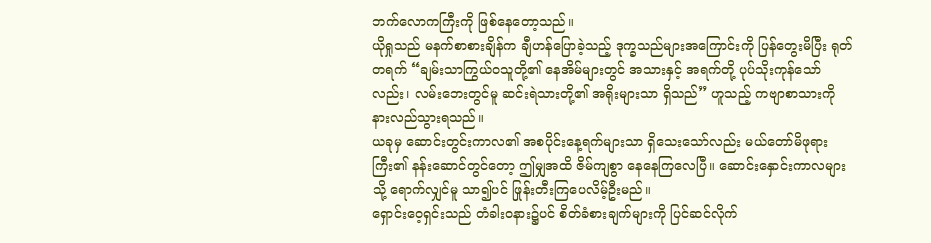ဘက်လောကကြီးကို ဖြစ်နေတော့သည်။
ယိုရှုသည် မနက်စာစားချိန်က ချီဟန်ပြောခဲ့သည့် ဒုက္ခသည်များအကြောင်းကို ပြန်တွေးမိပြီး ရုတ်တရက် “ချမ်းသာကြွယ်ဝသူတို့၏ နေအိမ်များတွင် အသားနှင့် အရက်တို့ ပုပ်သိုးကုန်သော်လည်း၊ လမ်းဘေးတွင်မူ ဆင်းရဲသားတို့၏ အရိုးများသာ ရှိသည်” ဟူသည့် ကဗျာစာသားကို နားလည်သွားရသည်။
ယခုမှ ဆောင်းတွင်းကာလ၏ အစပိုင်းနေ့ရက်များသာ ရှိသေးသော်လည်း မယ်တော်မိဖုရားကြီး၏ နန်းဆောင်တွင်တော့ ဤမျှအထိ ဇိမ်ကျစွာ နေနေကြလေပြီ။ ဆောင်းနှောင်းကာလများသို့ ရောက်လျှင်မူ သာ၍ပင် ဖြုန်းတီးကြပေလိမ့်ဦးမည်။
ရှောင်းဝေ့ရှင်းသည် တံခါးဝနား၌ပင် စိတ်ခံစားချက်များကို ပြင်ဆင်လိုက်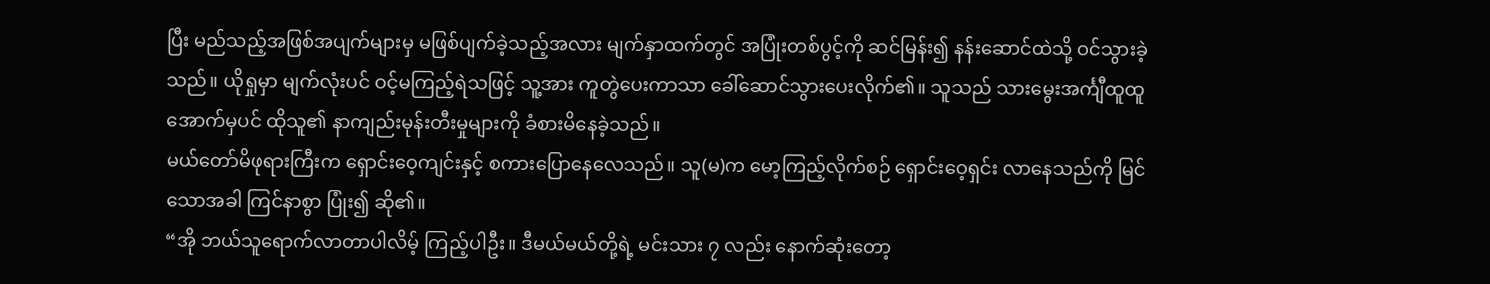ပြီး မည်သည့်အဖြစ်အပျက်များမှ မဖြစ်ပျက်ခဲ့သည့်အလား မျက်နှာထက်တွင် အပြုံးတစ်ပွင့်ကို ဆင်မြန်း၍ နန်းဆောင်ထဲသို့ ဝင်သွားခဲ့သည်။ ယိုရှုမှာ မျက်လုံးပင် ဝင့်မကြည့်ရဲသဖြင့် သူ့အား ကူတွဲပေးကာသာ ခေါ်ဆောင်သွားပေးလိုက်၏။ သူသည် သားမွေးအင်္ကျီထူထူအောက်မှပင် ထိုသူ၏ နာကျည်းမုန်းတီးမှုများကို ခံစားမိနေခဲ့သည်။
မယ်တော်မိဖုရားကြီးက ရှောင်းဝေ့ကျင်းနှင့် စကားပြောနေလေသည်။ သူ(မ)က မော့ကြည့်လိုက်စဉ် ရှောင်းဝေ့ရှင်း လာနေသည်ကို မြင်သောအခါ ကြင်နာစွာ ပြုံး၍ ဆို၏။
“အို ဘယ်သူရောက်လာတာပါလိမ့် ကြည့်ပါဦး။ ဒီမယ်မယ်တို့ရဲ့ မင်းသား ၇ လည်း နောက်ဆုံးတော့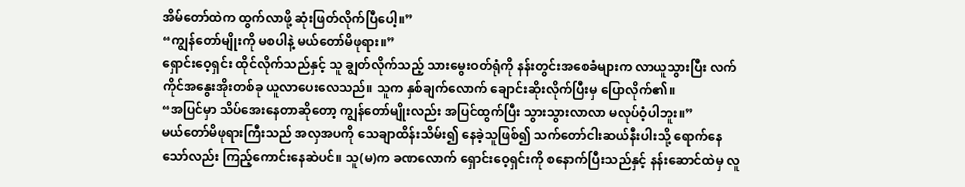အိမ်တော်ထဲက ထွက်လာဖို့ ဆုံးဖြတ်လိုက်ပြီပေါ့။”
“ကျွန်တော်မျိုးကို မစပါနဲ့ မယ်တော်မိဖုရား။”
ရှောင်းဝေ့ရှင်း ထိုင်လိုက်သည်နှင့် သူ ချွတ်လိုက်သည့် သားမွေးဝတ်ရုံကို နန်းတွင်းအစေခံများက လာယူသွားပြီး လက်ကိုင်အနွေးအိုးတစ်ခု ယူလာပေးလေသည်။ သူက နှစ်ချက်လောက် ချောင်းဆိုးလိုက်ပြီးမှ ပြောလိုက်၏။
“အပြင်မှာ သိပ်အေးနေတာဆိုတော့ ကျွန်တော်မျိုးလည်း အပြင်ထွက်ပြီး သွားသွားလာလာ မလုပ်ဝံ့ပါဘူး။”
မယ်တော်မိဖုရားကြီးသည် အလှအပကို သေချာထိန်းသိမ်း၍ နေခဲ့သူဖြစ်၍ သက်တော်ငါးဆယ်နီးပါးသို့ ရောက်နေသော်လည်း ကြည့်ကောင်းနေဆဲပင်။ သူ(မ)က ခဏလောက် ရှောင်းဝေ့ရှင်းကို စနောက်ပြီးသည်နှင့် နန်းဆောင်ထဲမှ လူ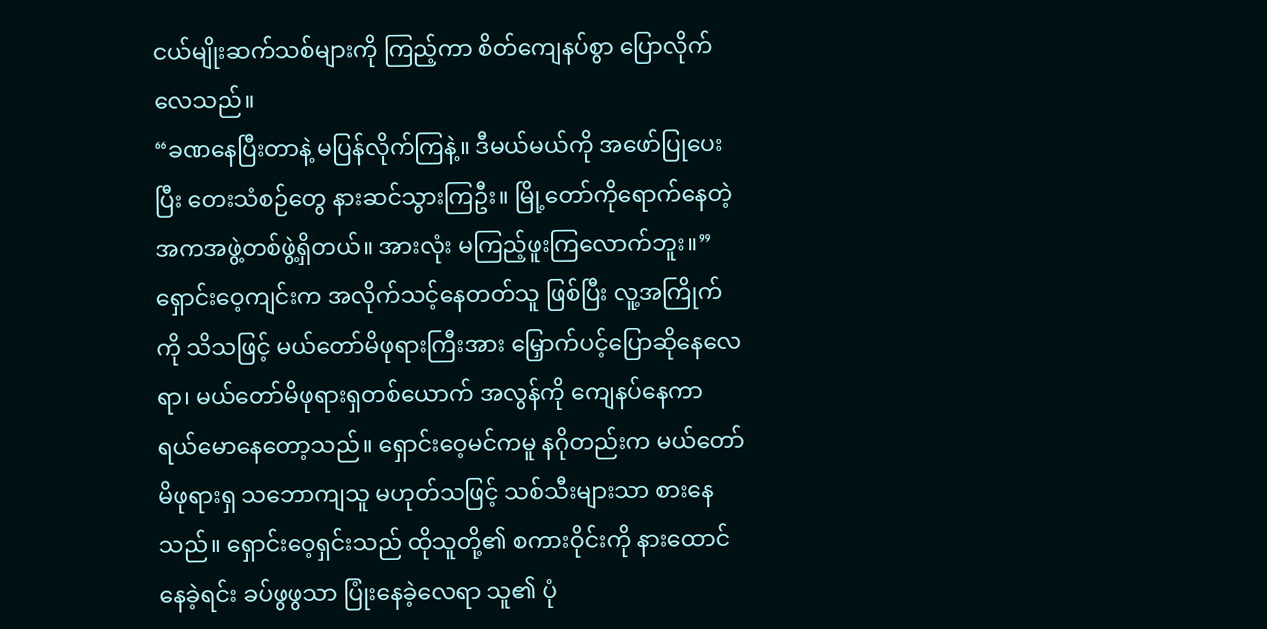ငယ်မျိုးဆက်သစ်များကို ကြည့်ကာ စိတ်ကျေနပ်စွာ ပြောလိုက်လေသည်။
“ခဏနေပြီးတာနဲ့ မပြန်လိုက်ကြနဲ့။ ဒီမယ်မယ်ကို အဖော်ပြုပေးပြီး တေးသံစဉ်တွေ နားဆင်သွားကြဦး။ မြို့တော်ကိုရောက်နေတဲ့ အကအဖွဲ့တစ်ဖွဲ့ရှိတယ်။ အားလုံး မကြည့်ဖူးကြလောက်ဘူး။”
ရှောင်းဝေ့ကျင်းက အလိုက်သင့်နေတတ်သူ ဖြစ်ပြီး လူ့အကြိုက်ကို သိသဖြင့် မယ်တော်မိဖုရားကြီးအား မြှောက်ပင့်ပြောဆိုနေလေရာ၊ မယ်တော်မိဖုရားရှတစ်ယောက် အလွန်ကို ကျေနပ်နေကာ ရယ်မောနေတော့သည်။ ရှောင်းဝေ့မင်ကမူ နဂိုတည်းက မယ်တော်မိဖုရားရှ သဘောကျသူ မဟုတ်သဖြင့် သစ်သီးများသာ စားနေသည်။ ရှောင်းဝေ့ရှင်းသည် ထိုသူတို့၏ စကားဝိုင်းကို နားထောင်နေခဲ့ရင်း ခပ်ဖွဖွသာ ပြုံးနေခဲ့လေရာ သူ၏ ပုံ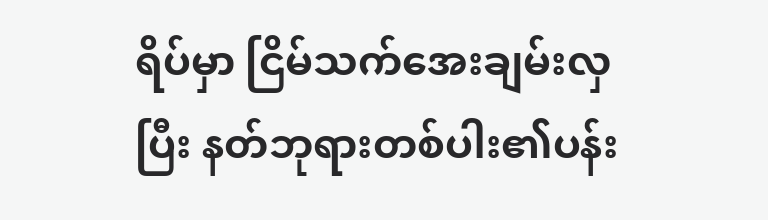ရိပ်မှာ ငြိမ်သက်အေးချမ်းလှပြီး နတ်ဘုရားတစ်ပါး၏ပန်း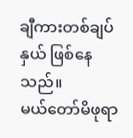ချီကားတစ်ချပ်နှယ် ဖြစ်နေသည်။
မယ်တော်မိဖုရာ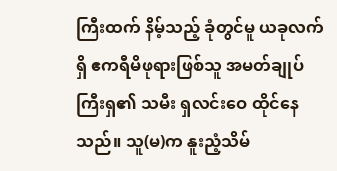ကြီးထက် နိမ့်သည့် ခုံတွင်မူ ယခုလက်ရှိ ဧကရီမိဖုရားဖြစ်သူ အမတ်ချုပ်ကြီးရှ၏ သမီး ရှလင်းဝေ ထိုင်နေသည်။ သူ(မ)က နူးညံ့သိမ်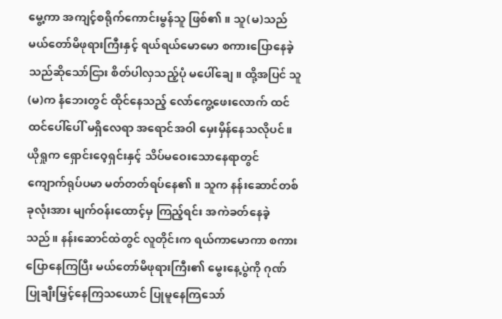မွေ့ကာ အကျင့်စရိုက်ကောင်းမွန်သူ ဖြစ်၏။ သူ(မ)သည် မယ်တော်မိဖုရားကြီးနှင့် ရယ်ရယ်မောမော စကားပြောနေခဲ့သည်ဆိုသော်ငြား စိတ်ပါလှသည့်ပုံ မပေါ်ချေ။ ထို့အပြင် သူ(မ)က နံဘေးတွင် ထိုင်နေသည့် လော်ကွေ့ဖေးလောက် ထင်ထင်ပေါ်ပေါ် မရှိလေရာ အရောင်အဝါ မှေးမှိန်နေသလိုပင်။
ယိုရှုက ရှောင်းဝေ့ရှင်းနှင့် သိပ်မဝေးသောနေရာတွင် ကျောက်ရုပ်ပမာ မတ်တတ်ရပ်နေ၏။ သူက နန်းဆောင်တစ်ခုလုံးအား မျက်ဝန်းထောင့်မှ ကြည့်ရင်း အကဲခတ်နေခဲ့သည်။ နန်းဆောင်ထဲတွင် လူတိုင်းက ရယ်ကာမောကာ စကားပြောနေကြပြီး မယ်တော်မိဖုရားကြီး၏ မွေးနေ့ပွဲကို ဂုဏ်ပြုချီးမြှင့်နေကြသယောင် ပြုမူနေကြသော်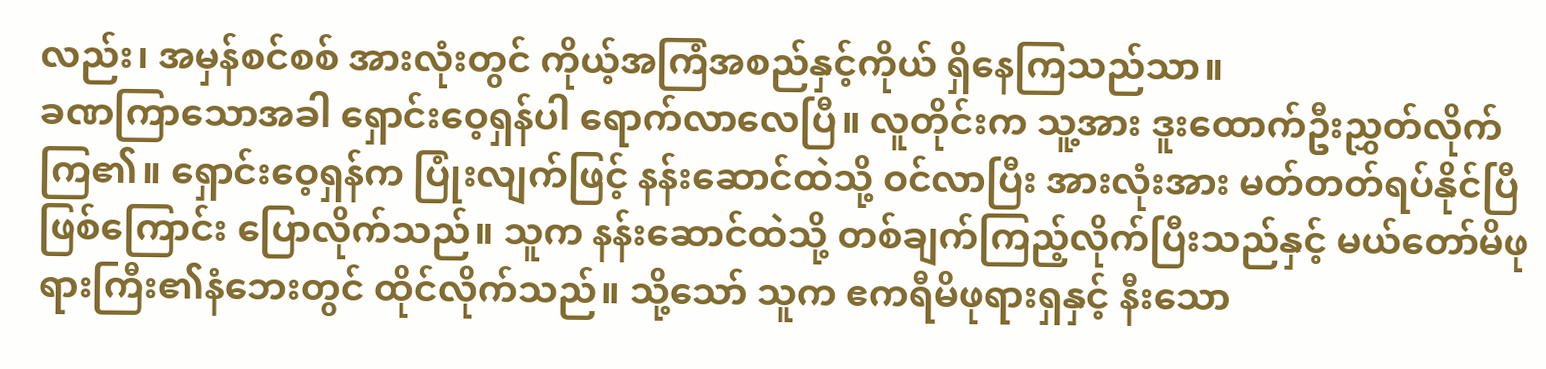လည်း၊ အမှန်စင်စစ် အားလုံးတွင် ကိုယ့်အကြံအစည်နှင့်ကိုယ် ရှိနေကြသည်သာ။
ခဏကြာသောအခါ ရှောင်းဝေ့ရှန်ပါ ရောက်လာလေပြီ။ လူတိုင်းက သူ့အား ဒူးထောက်ဦးညွှတ်လိုက်ကြ၏။ ရှောင်းဝေ့ရှန်က ပြုံးလျက်ဖြင့် နန်းဆောင်ထဲသို့ ဝင်လာပြီး အားလုံးအား မတ်တတ်ရပ်နိုင်ပြီဖြစ်ကြောင်း ပြောလိုက်သည်။ သူက နန်းဆောင်ထဲသို့ တစ်ချက်ကြည့်လိုက်ပြီးသည်နှင့် မယ်တော်မိဖုရားကြီး၏နံဘေးတွင် ထိုင်လိုက်သည်။ သို့သော် သူက ဧကရီမိဖုရားရှနှင့် နီးသော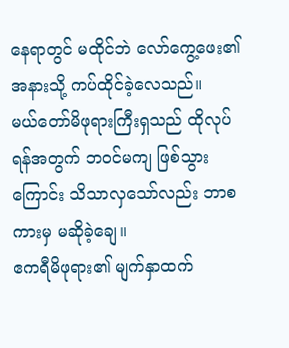နေရာတွင် မထိုင်ဘဲ လော်ကွေ့ဖေး၏ အနားသို့ ကပ်ထိုင်ခဲ့လေသည်။
မယ်တော်မိဖုရားကြီးရှသည် ထိုလုပ်ရန်အတွက် ဘဝင်မကျ ဖြစ်သွားကြောင်း သိသာလှသော်လည်း ဘာစကားမှ မဆိုခဲ့ချေ။
ဧကရီမိဖုရား၏ မျက်နှာထက်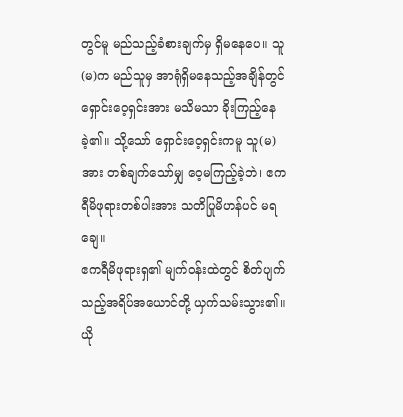တွင်မူ မည်သည့်ခံစားချက်မှ ရှိမနေပေ။ သူ(မ)က မည်သူမှ အာရုံရှိမနေသည့်အချိန်တွင် ရှောင်းဝေ့ရှင်းအား မသိမသာ ခိုးကြည့်နေခဲ့၏။ သို့သော် ရှောင်းဝေ့ရှင်းကမူ သူ(မ)အား တစ်ချက်သော်မျှ ဝေ့မကြည့်ခဲ့ဘဲ၊ ဧကရီမိဖုရားတစ်ပါးအား သတိပြုမိဟန်ပင် မရချေ။
ဧကရီမိဖုရားရှ၏ မျက်ဝန်းထဲတွင် စိတ်ပျက်သည့်အရိပ်အယောင်တို့ ယှက်သမ်းသွား၏။
ယို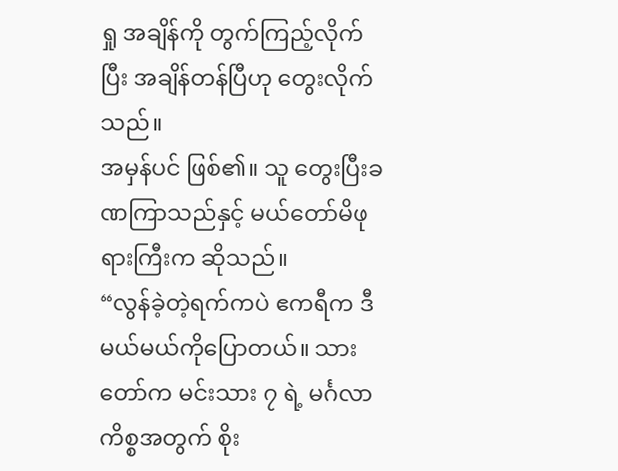ရှု အချိန်ကို တွက်ကြည့်လိုက်ပြီး အချိန်တန်ပြီဟု တွေးလိုက်သည်။
အမှန်ပင် ဖြစ်၏။ သူ တွေးပြီးခဏကြာသည်နှင့် မယ်တော်မိဖုရားကြီးက ဆိုသည်။
“လွန်ခဲ့တဲ့ရက်ကပဲ ဧကရီက ဒီမယ်မယ်ကိုပြောတယ်။ သားတော်က မင်းသား ၇ ရဲ့ မင်္ဂလာကိစ္စအတွက် စိုး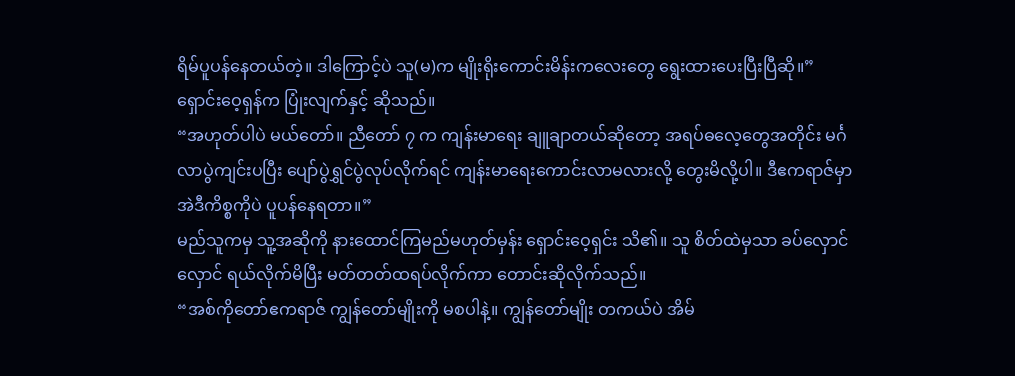ရိမ်ပူပန်နေတယ်တဲ့။ ဒါကြောင့်ပဲ သူ(မ)က မျိုးရိုးကောင်းမိန်းကလေးတွေ ရွေးထားပေးပြီးပြီဆို။”
ရှောင်းဝေ့ရှန်က ပြုံးလျက်နှင့် ဆိုသည်။
“အဟုတ်ပါပဲ မယ်တော်။ ညီတော် ၇ က ကျန်းမာရေး ချူချာတယ်ဆိုတော့ အရပ်ဓလေ့တွေအတိုင်း မင်္ဂလာပွဲကျင်းပပြီး ပျော်ပွဲရွှင်ပွဲလုပ်လိုက်ရင် ကျန်းမာရေးကောင်းလာမလားလို့ တွေးမိလို့ပါ။ ဒီဧကရာဇ်မှာ အဲဒီကိစ္စကိုပဲ ပူပန်နေရတာ။”
မည်သူကမှ သူ့အဆိုကို နားထောင်ကြမည်မဟုတ်မှန်း ရှောင်းဝေ့ရှင်း သိ၏။ သူ စိတ်ထဲမှသာ ခပ်လှောင်လှောင် ရယ်လိုက်မိပြီး မတ်တတ်ထရပ်လိုက်ကာ တောင်းဆိုလိုက်သည်။
“အစ်ကိုတော်ဧကရာဇ် ကျွန်တော်မျိုးကို မစပါနဲ့။ ကျွန်တော်မျိုး တကယ်ပဲ အိမ်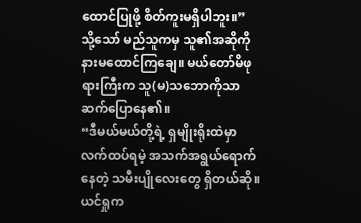ထောင်ပြုဖို့ စိတ်ကူးမရှိပါဘူး။”
သို့သော် မည်သူကမှ သူ၏အဆိုကို နားမထောင်ကြချေ။ မယ်တော်မိဖုရားကြီးက သူ(မ)သဘောကိုသာ ဆက်ပြောနေ၏။
“ဒီမယ်မယ်တို့ရဲ့ ရှမျိုးရိုးထဲမှာ လက်ထပ်ရမဲ့ အသက်အရွယ်ရောက်နေတဲ့ သမီးပျိုလေးတွေ ရှိတယ်ဆို။ ယင်ရှုက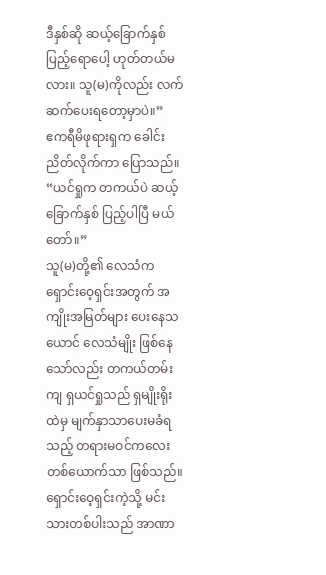ဒီနှစ်ဆို ဆယ့်ခြောက်နှစ် ပြည့်ရောပေါ့ ဟုတ်တယ်မလား။ သူ(မ)ကိုလည်း လက်ဆက်ပေးရတော့မှာပဲ။”
ဧကရီမိဖုရားရှက ခေါင်းညိတ်လိုက်ကာ ပြောသည်။
“ယင်ရှုက တကယ်ပဲ ဆယ့်ခြောက်နှစ် ပြည့်ပါပြီ မယ်တော်။”
သူ(မ)တို့၏ လေသံက ရှောင်းဝေ့ရှင်းအတွက် အကျိုးအမြတ်များ ပေးနေသယောင် လေသံမျိုး ဖြစ်နေသော်လည်း တကယ်တမ်းကျ ရှယင်ရှုသည် ရှမျိုးရိုးထဲမှ မျက်နှာသာပေးမခံရသည့် တရားမဝင်ကလေးတစ်ယောက်သာ ဖြစ်သည်။ ရှောင်းဝေ့ရှင်းကဲ့သို့ မင်းသားတစ်ပါးသည် အာဏာ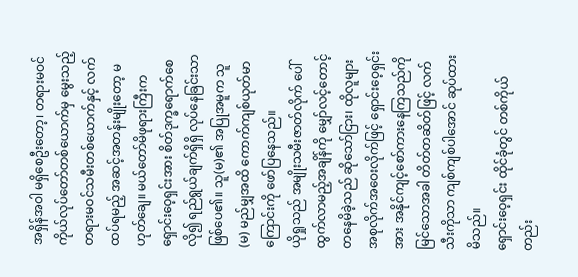အရှိန်အဝါ မရှိစေဦးတော့၊ တရားမဝင်ကိုယ်လုပ်တော်တစ်ယောက်မှ မွေးသည့် တရားမဝင်သမီးတစ်ယောက်နှင့် လက်ထပ်ရမည့် အဆင့်အတန်းမျိုးတော့ မဟုတ်ချေ။ မယ်တော်မိဖုရားကြီးက ရှောင်းဝေ့ရှင်းအား စိတ်ဒုက္ခရောက်စေလို၍ ရည်ရွယ်ချက်ရှိရှိ လုပ်နေခြင်းသာ ဖြစ်ပေ၏။ သူ(မ)၏ အပြုအမူက သူ(မ) မည်မျှအထိ ကောက်ကျစ်ယုတ်မာကြောင်းကို ဖော်ပြနေသည်။
ယိုရှုသည် အမျိုးသမီးဇာတ်လိုက် ပေါ်ထွက်လာမည့်အချိန်ကို မျှော်လင့်တောင့်တနေမိခဲ့သည် ဆိုသော်ငြား၊ ထိုလူများ အစုလိုက်အဝေးလိုက်ဖြင့် ရှောင်းဝေ့ရှင်းအား အနိုင်ကျင့်စော်ကားနေကြသည်ကို မြင်သောအခါ တိတ်တဆိတ်ဖြင့် လက်သီးကိုသာ ကျစ်ကျစ်ပါအောင် ဆုပ်ထားမိသည်။
ရှောင်းဝေ့ရှင်း ထိုင်ခုံတွင် တစ်ကိုယ်တည်း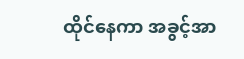ထိုင်နေကာ အခွင့်အာ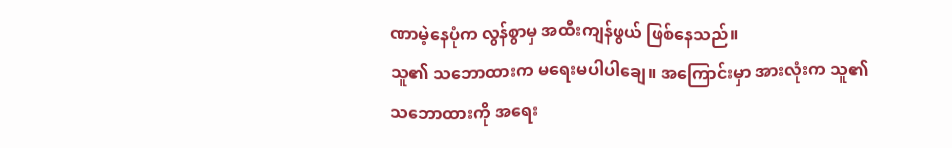ဏာမဲ့နေပုံက လွန်စွာမှ အထီးကျန်ဖွယ် ဖြစ်နေသည်။
သူ၏ သဘောထားက မရေးမပါပါချေ။ အကြောင်းမှာ အားလုံးက သူ၏သဘောထားကို အရေး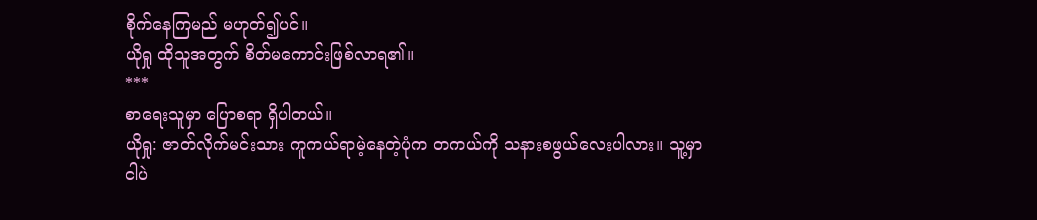စိုက်နေကြမည် မဟုတ်၍ပင်။
ယိုရှု ထိုသူအတွက် စိတ်မကောင်းဖြစ်လာရ၏။
***
စာရေးသူမှာ ပြောစရာ ရှိပါတယ်။
ယိုရှု: ဇာတ်လိုက်မင်းသား ကူကယ်ရာမဲ့နေတဲ့ပုံက တကယ်ကို သနားစဖွယ်လေးပါလား။ သူ့မှာ ငါပဲ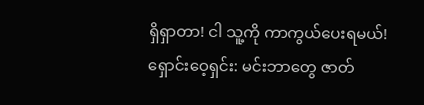ရှိရှာတာ! ငါ သူ့ကို ကာကွယ်ပေးရမယ်!
ရှောင်းဝေ့ရှင်း: မင်းဘာတွေ ဇာတ်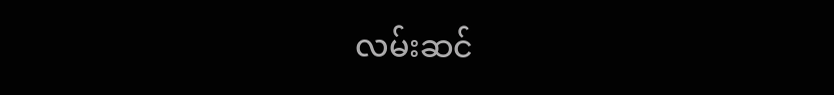လမ်းဆင်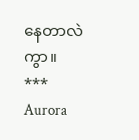နေတာလဲကွာ။
***
Aurora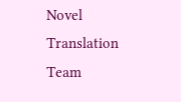Novel Translation Team